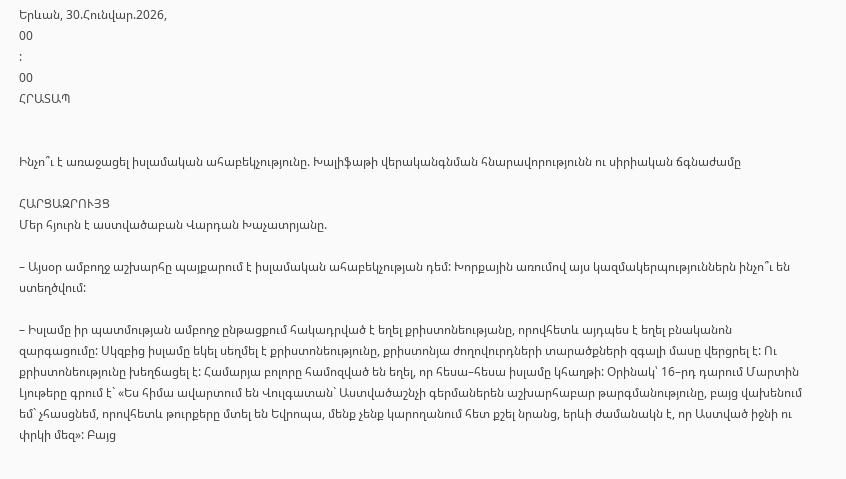Երևան, 30.Հունվար.2026,
00
:
00
ՀՐԱՏԱՊ


Ինչո՞ւ է առաջացել իսլամական ահաբեկչությունը. Խալիֆաթի վերականգնման հնարավորությունն ու սիրիական ճգնաժամը

ՀԱՐՑԱԶՐՈՒՅՑ
Մեր հյուրն է աստվածաբան Վարդան Խաչատրյանը.

– Այսօր ամբողջ աշխարհը պայքարում է իսլամական ահաբեկչության դեմ: Խորքային առումով այս կազմակերպություններն ինչո՞ւ են ստեղծվում:

– Իսլամը իր պատմության ամբողջ ընթացքում հակադրված է եղել քրիստոնեությանը, որովհետև այդպես է եղել բնականոն զարգացումը: Սկզբից իսլամը եկել սեղմել է քրիստոնեությունը, քրիստոնյա ժողովուրդների տարածքների զգալի մասը վերցրել է: Ու քրիստոնեությունը խեղճացել է: Համարյա բոլորը համոզված են եղել, որ հեսա–հեսա իսլամը կհաղթի: Օրինակ՝ 16–րդ դարում Մարտին Լյութերը գրում է` «Ես հիմա ավարտում են Վուլգատան` Աստվածաշնչի գերմաներեն աշխարհաբար թարգմանությունը, բայց վախենում եմ` չհասցնեմ, որովհետև թուրքերը մտել են Եվրոպա, մենք չենք կարողանում հետ քշել նրանց, երևի ժամանակն է, որ Աստված իջնի ու փրկի մեզ»: Բայց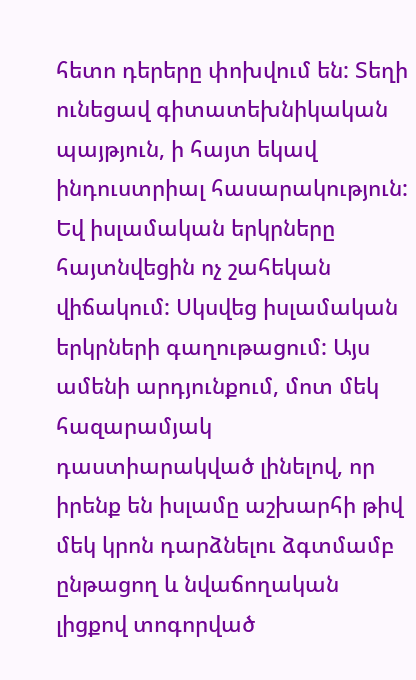հետո դերերը փոխվում են: Տեղի ունեցավ գիտատեխնիկական պայթյուն, ի հայտ եկավ ինդուստրիալ հասարակություն: Եվ իսլամական երկրները հայտնվեցին ոչ շահեկան վիճակում: Սկսվեց իսլամական երկրների գաղութացում: Այս ամենի արդյունքում, մոտ մեկ հազարամյակ դաստիարակված լինելով, որ իրենք են իսլամը աշխարհի թիվ մեկ կրոն դարձնելու ձգտմամբ ընթացող և նվաճողական լիցքով տոգորված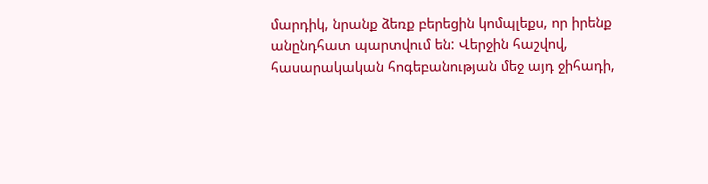մարդիկ, նրանք ձեռք բերեցին կոմպլեքս, որ իրենք անընդհատ պարտվում են: Վերջին հաշվով, հասարակական հոգեբանության մեջ այդ ջիհադի,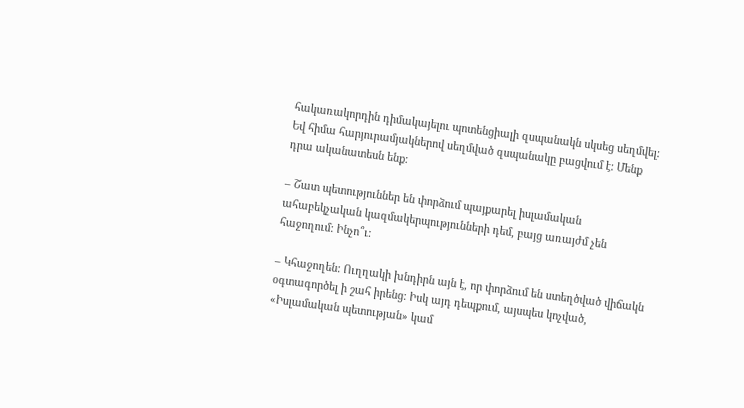հակառակորդին դիմակայելու պոտենցիալի զսպանակն սկսեց սեղմվել: Եվ հիմա հարյուրամյակներով սեղմված զսպանակը բացվում է: Մենք դրա ականատեսն ենք:

– Շատ պետություններ են փորձում պայքարել իսլամական ահաբեկչական կազմակերպությունների դեմ, բայց առայժմ չեն հաջողում: Ինչո՞ւ:

– Կհաջողեն: Ուղղակի խնդիրն այն է, որ փորձում են ստեղծված վիճակն օգտագործել ի շահ իրենց: Իսկ այդ դեպքում, այսպես կոչված, «Իսլամական պետության» կամ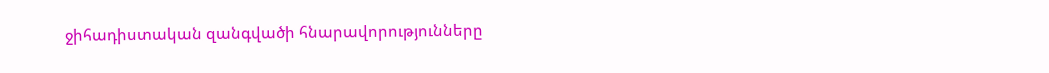ջիհադիստական զանգվածի հնարավորությունները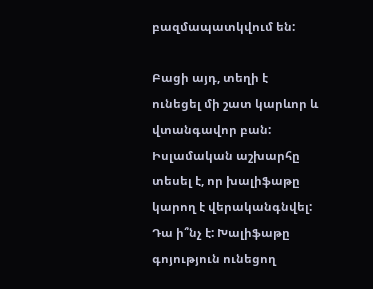բազմապատկվում են:

Բացի այդ, տեղի է ունեցել մի շատ կարևոր և վտանգավոր բան: Իսլամական աշխարհը տեսել է, որ խալիֆաթը կարող է վերականգնվել: Դա ի՞նչ է: Խալիֆաթը գոյություն ունեցող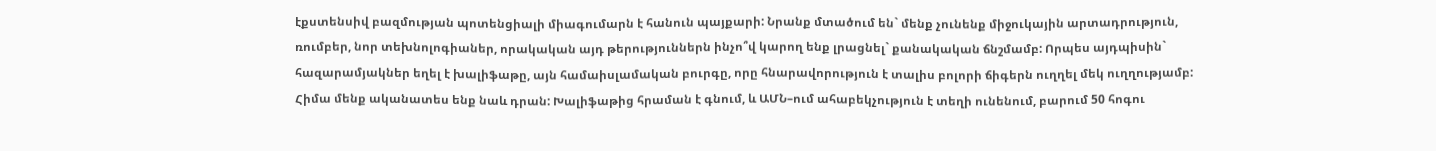էքստենսիվ բազմության պոտենցիալի միագումարն է հանուն պայքարի: Նրանք մտածում են` մենք չունենք միջուկային արտադրություն, ռումբեր, նոր տեխնոլոգիաներ, որակական այդ թերություններն ինչո՞վ կարող ենք լրացնել` քանակական ճնշմամբ: Որպես այդպիսին` հազարամյակներ եղել է խալիֆաթը, այն համաիսլամական բուրգը, որը հնարավորություն է տալիս բոլորի ճիգերն ուղղել մեկ ուղղությամբ: Հիմա մենք ականատես ենք նաև դրան: Խալիֆաթից հրաման է գնում, և ԱՄՆ–ում ահաբեկչություն է տեղի ունենում, բարում 50 հոգու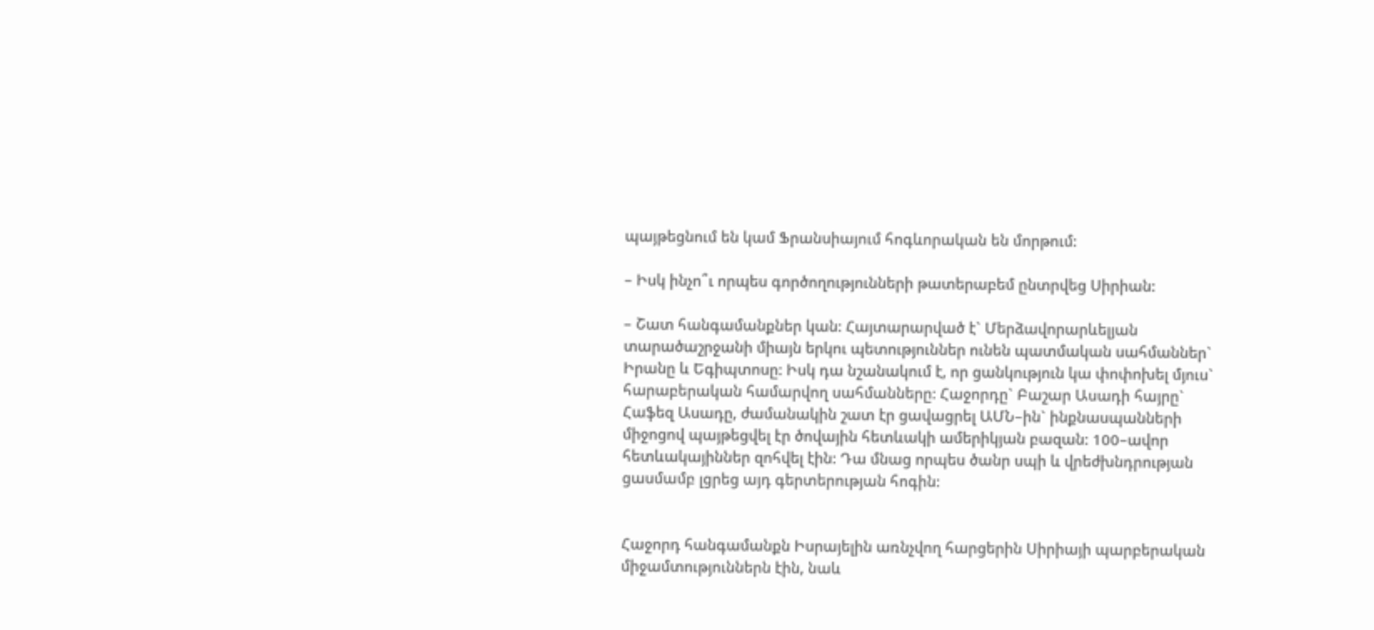պայթեցնում են կամ Ֆրանսիայում հոգևորական են մորթում:

– Իսկ ինչո՞ւ որպես գործողությունների թատերաբեմ ընտրվեց Սիրիան:

– Շատ հանգամանքներ կան: Հայտարարված է` Մերձավորարևելյան տարածաշրջանի միայն երկու պետություններ ունեն պատմական սահմաններ` Իրանը և Եգիպտոսը: Իսկ դա նշանակում է, որ ցանկություն կա փոփոխել մյուս` հարաբերական համարվող սահմանները: Հաջորդը` Բաշար Ասադի հայրը` Հաֆեզ Ասադը, ժամանակին շատ էր ցավացրել ԱՄՆ–ին` ինքնասպանների միջոցով պայթեցվել էր ծովային հետևակի ամերիկյան բազան: 100–ավոր հետևակայիններ զոհվել էին: Դա մնաց որպես ծանր սպի և վրեժխնդրության ցասմամբ լցրեց այդ գերտերության հոգին:


Հաջորդ հանգամանքն Իսրայելին առնչվող հարցերին Սիրիայի պարբերական միջամտություններն էին, նաև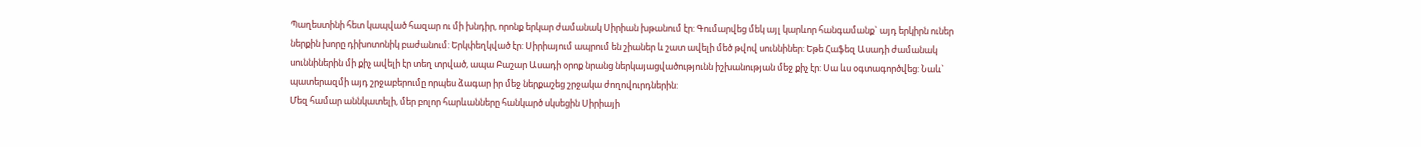Պաղեստինի հետ կապված հազար ու մի խնդիր, որոնք երկար ժամանակ Սիրիան խթանում էր: Գումարվեց մեկ այլ կարևոր հանգամանք` այդ երկիրն ուներ ներքին խորը դիխոտոնիկ բաժանում: Երկփեղկված էր: Սիրիայում ապրում են շիաներ և շատ ավելի մեծ թվով սուննիներ: Եթե Հաֆեզ Ասադի ժամանակ սուննիներին մի քիչ ավելի էր տեղ տրված, ապա Բաշար Ասադի օրոք նրանց ներկայացվածությունն իշխանության մեջ քիչ էր: Սա ևս օգտագործվեց: Նաև` պատերազմի այդ շրջաբերումը որպես ձագար իր մեջ ներքաշեց շրջակա ժողովուրդներին:
Մեզ համար աննկատելի, մեր բոլոր հարևանները հանկարծ սկսեցին Սիրիայի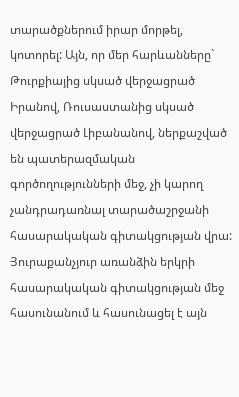տարածքներում իրար մորթել, կոտորել: Այն, որ մեր հարևանները` Թուրքիայից սկսած վերջացրած Իրանով, Ռուսաստանից սկսած վերջացրած Լիբանանով, ներքաշված են պատերազմական գործողությունների մեջ, չի կարող չանդրադառնալ տարածաշրջանի հասարակական գիտակցության վրա: Յուրաքանչյուր առանձին երկրի հասարակական գիտակցության մեջ հասունանում և հասունացել է այն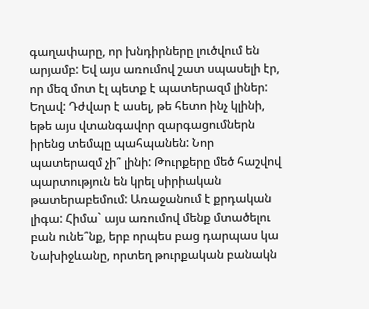գաղափարը, որ խնդիրները լուծվում են արյամբ: Եվ այս առումով շատ սպասելի էր, որ մեզ մոտ էլ պետք է պատերազմ լիներ: Եղավ: Դժվար է ասել, թե հետո ինչ կլինի, եթե այս վտանգավոր զարգացումներն իրենց տեմպը պահպանեն: Նոր պատերազմ չի՞ լինի: Թուրքերը մեծ հաշվով պարտություն են կրել սիրիական թատերաբեմում: Առաջանում է քրդական լիգա: Հիմա` այս առումով մենք մտածելու բան ունե՞նք, երբ որպես բաց դարպաս կա Նախիջևանը, որտեղ թուրքական բանակն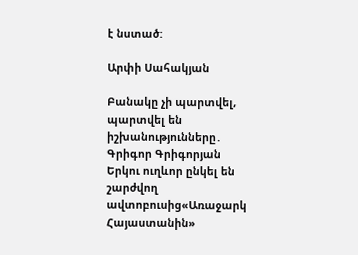է նստած:

Արփի Սահակյան

Բանակը չի պարտվել, պարտվել են իշխանությունները․ Գրիգոր Գրիգորյան Երկու ուղևոր ընկել են շարժվող ավտոբուսից«Առաջարկ Հայաստանին»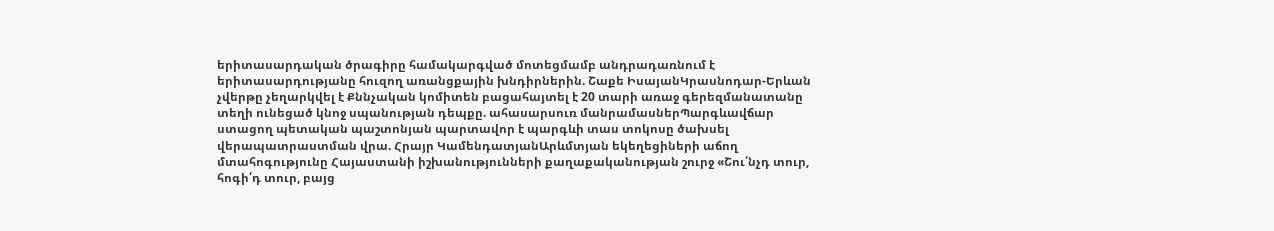երիտասարդական ծրագիրը համակարգված մոտեցմամբ անդրադառնում է երիտասարդությանը հուզող առանցքային խնդիրներին. Շաքե ԻսայանԿրասնոդար-Երևան չվերթը չեղարկվել է Քննչական կոմիտեն բացահայտել է 20 տարի առաջ գերեզմանատանը տեղի ունեցած կնոջ սպանության դեպքը. ահասարսուռ մանրամասներՊարգևավճար ստացող պետական պաշտոնյան պարտավոր է պարգևի տաս տոկոսը ծախսել վերապատրաստման վրա. Հրայր ԿամենդատյանԱրևմտյան եկեղեցիների աճող մտահոգությունը Հայաստանի իշխանությունների քաղաքականության շուրջ «Շու՛նչդ տուր, հոգի՛դ տուր, բայց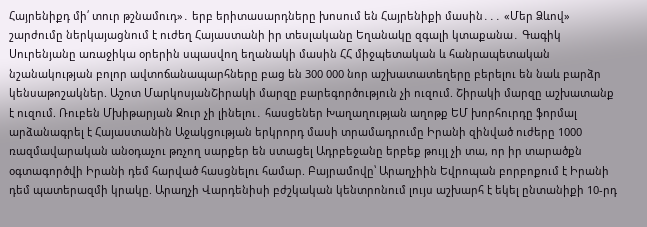Հայրենիքդ մի՛ տուր թշնամուդ»․ երբ երիտասարդները խոսում են Հայրենիքի մասին․․․ «Մեր Ձևով» շարժումը ներկայացնում է ուժեղ Հայաստանի իր տեսլականը Եղանակը զգալի կտաքանա․ Գագիկ Սուրենյանը առաջիկա օրերին սպասվող եղանակի մասին ՀՀ միջպետական և հանրապետական նշանակության բոլոր ավտոճանապարհները բաց են 300 000 նոր աշխատատեղերը բերելու են նաև բարձր կենսաթոշակներ. Աշոտ ՄարկոսյանՇիրակի մարզը բարեգործություն չի ուզում. Շիրակի մարզը աշխատանք է ուզում. Ռուբեն Մխիթարյան Ջուր չի լինելու․ հասցեներ Խաղաղության աղոթք ԵՄ խորհուրդը ֆորմալ արձանագրել է Հայաստանին Աջակցության երկրորդ մասի տրամադրումը Իրանի զինված ուժերը 1000 ռազմավարական անօդաչու թռչող սարքեր են ստացել Ադրբեջանը երբեք թույլ չի տա, որ իր տարածքն օգտագործվի Իրանի դեմ հարված հասցնելու համար. Բայրամովը՝ Արաղչիին Եվրոպան բորբոքում է Իրանի դեմ պատերազմի կրակը. Արաղչի Վարդենիսի բժշկական կենտրոնում լույս աշխարհ է եկել ընտանիքի 10-րդ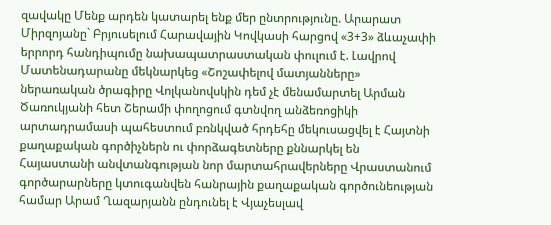զավակը Մենք արդեն կատարել ենք մեր ընտրությունը. Արարատ Միրզոյանը` Բրյուսելում Հարավային Կովկասի հարցով «3+3» ձևաչափի երրորդ հանդիպումը նախապատրաստական փուլում է. Լավրով Մատենադարանը մեկնարկեց «Շոշափելով մատյանները» ներառական ծրագիրը Վոլկանովսկին դեմ չէ մենամարտել Արման Ծառուկյանի հետ Շերամի փողոցում գտնվող անձեռոցիկի արտադրամասի պահեստում բռնկված հրդեհը մեկուսացվել է Հայտնի քաղաքական գործիչներն ու փորձագետները քննարկել են Հայաստանի անվտանգության նոր մարտահրավերները Վրաստանում գործարարները կտուգանվեն հանրային քաղաքական գործունեության համար Արամ Ղազարյանն ընդունել է Վյաչեսլավ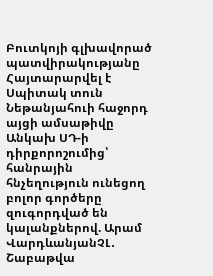Բուտկոյի գլխավորած պատվիրակությանը Հայտարարվել է Սպիտակ տուն Նեթանյահուի հաջորդ այցի ամսաթիվը Անկախ ՍԴ-ի դիրքորոշումից՝ հանրային հնչեղություն ունեցող բոլոր գործերը զուգորդված են կալանքներով. Արամ ՎարդևանյանՉԼ․ Շաբաթվա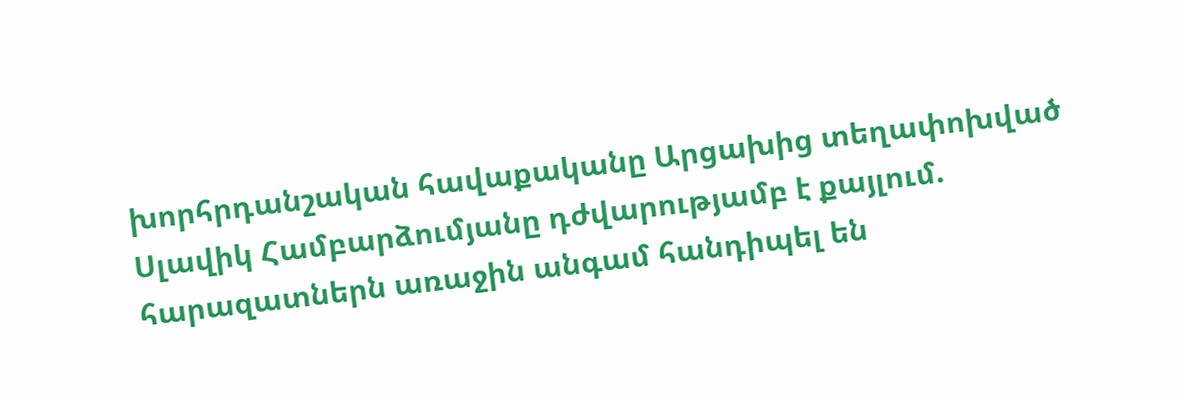խորհրդանշական հավաքականը Արցախից տեղափոխված Սլավիկ Համբարձումյանը դժվարությամբ է քայլում. հարազատներն առաջին անգամ հանդիպել են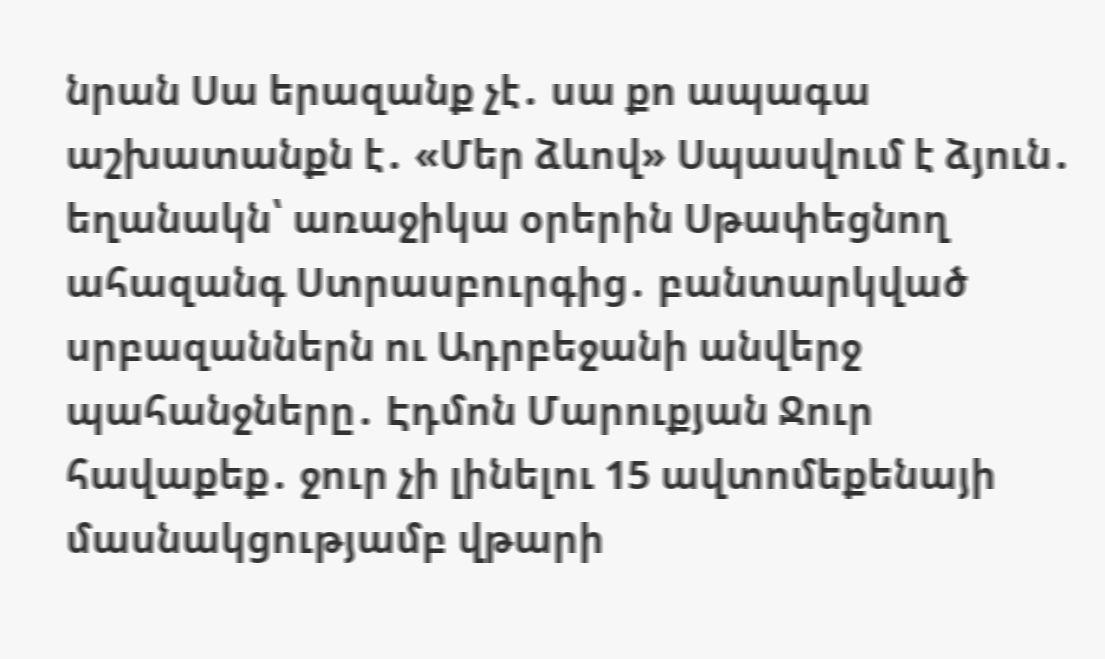նրան Սա երազանք չէ․ սա քո ապագա աշխատանքն է․ «Մեր ձևով» Սպասվում է ձյուն․ եղանակն՝ առաջիկա օրերին Սթափեցնող ահազանգ Ստրասբուրգից․ բանտարկված սրբազաններն ու Ադրբեջանի անվերջ պահանջները․ Էդմոն Մարուքյան Ջուր հավաքեք․ ջուր չի լինելու 15 ավտոմեքենայի մասնակցությամբ վթարի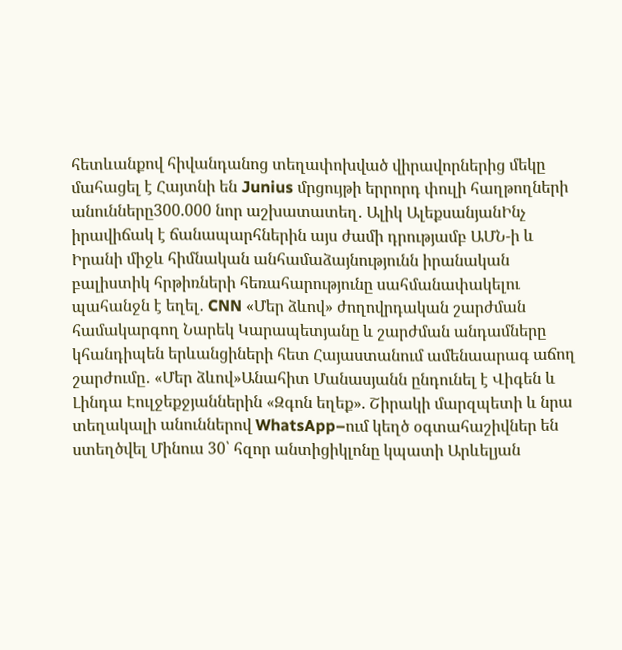հետևանքով հիվանդանոց տեղափոխված վիրավորներից մեկը մահացել է Հայտնի են Junius մրցույթի երրորդ փուլի հաղթողների անունները300.000 նոր աշխատատեղ․ Ալիկ ԱլեքսանյանԻնչ իրավիճակ է ճանապարհներին այս ժամի դրությամբ ԱՄՆ-ի և Իրանի միջև հիմնական անհամաձայնությունն իրանական բալիստիկ հրթիռների հեռահարությունը սահմանափակելու պահանջն է եղել․ CNN «Մեր ձևով» ժողովրդական շարժման համակարգող Նարեկ Կարապետյանը և շարժման անդամները կհանդիպեն երևանցիների հետ Հայաստանում ամենաարագ աճող շարժումը․ «Մեր ձևով»Անահիտ Մանասյանն ընդունել է Վիգեն և Լինդա Էուլջեքջյաններին «Զգոն եղեք». Շիրակի մարզպետի և նրա տեղակալի անուններով WhatsApp–ում կեղծ օգտահաշիվներ են ստեղծվել Մինուս 30՝ հզոր անտիցիկլոնը կպատի Արևելյան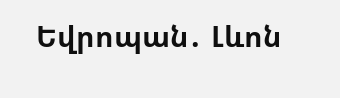Եվրոպան․ Լևոն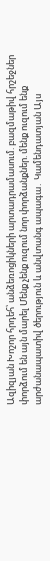Ազիզյան Խոշոր հրդեհ՝ անձեռոցիկների արտադրամասում. բազմաթիվ հրշեջներ փորձում են այն մարել Մենք չենք ուզում նոր փորձանքներ. մենք ուզում ենք արժանապատիվ ծերություն և անվտանգ ապագա․ Կամենդատյան Այս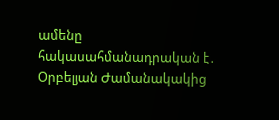ամենը հակասահմանադրական է․ Օրբելյան Ժամանակակից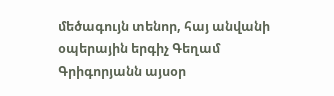մեծագույն տենոր, հայ անվանի օպերային երգիչ Գեղամ Գրիգորյանն այսօր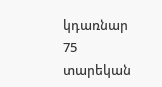կդառնար 75 տարեկան